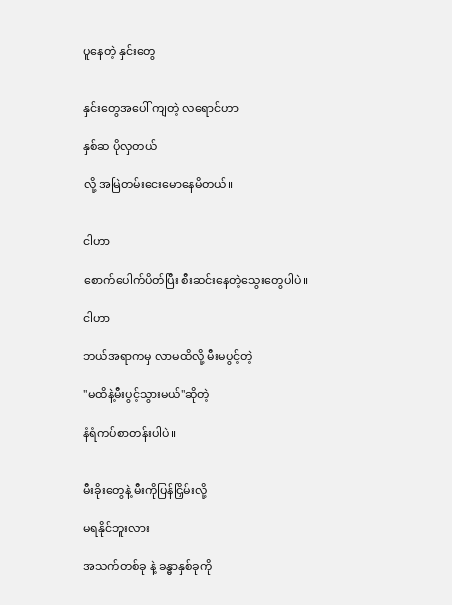ပူနေတဲ့ နှင်းတွေ


နှင်းတွေအပေါ် ကျတဲ့ လရောင်ဟာ

နှစ်ဆ ပိုလှတယ်

လို့ အမြဲတမ်းငေးမောနေမိတယ်။


ငါဟာ

စောက်ပေါက်ပိတ်ပြီး စီးဆင်းနေတဲ့သွေးတွေပါပဲ။

ငါဟာ

ဘယ်အရာကမှ လာမထိလို့ မီးမပွင့်တဲ့

"မထိနဲ့မီးပွင့်သွားမယ်"ဆိုတဲ့

နံရံကပ်စာတန်းပါပဲ။


မီးခိုးတွေနဲ့ မီးကိုပြန်ငြှိမ်းလို့

မရနိုင်ဘူးလား

အသက်တစ်ခု နဲ့ ခန္ဓာနှစ်ခုကို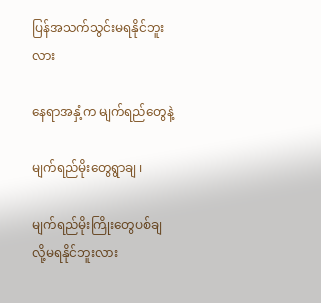ပြန်အသက်သွင်းမရနိုင်ဘူးလား

နေရာအနှံ့က မျက်ရည်တွေနဲ့

မျက်ရည်မိုးတွေရွာချ ၊

မျက်ရည်မိုးကြိုးတွေပစ်ချ လို့မရနိုင်ဘူးလား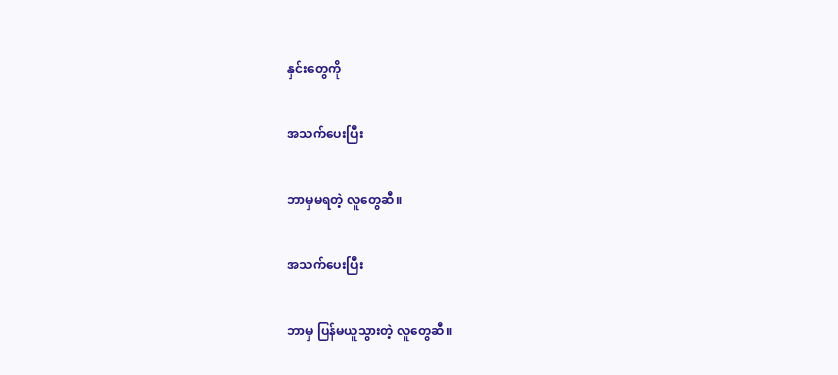နှင်းတွေကို

အသက်ပေးပြီး

ဘာမှမရတဲ့ လူတွေဆီ။

အသက်ပေးပြီး

ဘာမှ ပြန်မယူသွားတဲ့ လူတွေဆီ။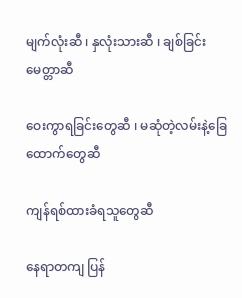မျက်လုံးဆီ ၊ နှလုံးသားဆီ ၊ ချစ်ခြင်းမေတ္တာဆီ

ဝေးကွာရခြင်းတွေဆီ ၊ မဆုံတဲ့လမ်းနဲ့ခြေထောက်တွေဆီ

ကျန်ရစ်ထားခံရသူတွေဆီ

နေရာတကျ ပြန်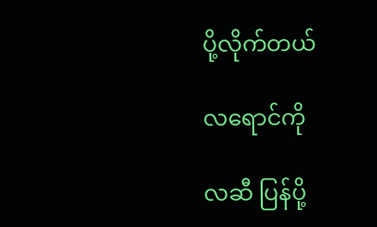ပို့လိုက်တယ်

လရောင်ကို

လဆီ ပြန်ပို့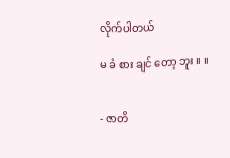လိုက်ပါတယ်

မ ခံ စား ချင် တော့ ဘူး ။ ။


- ဇာတိ